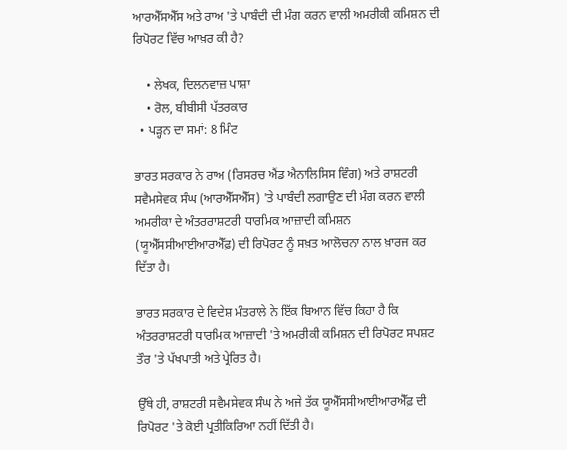ਆਰਐੱਸਐੱਸ ਅਤੇ ਰਾਅ 'ਤੇ ਪਾਬੰਦੀ ਦੀ ਮੰਗ ਕਰਨ ਵਾਲੀ ਅਮਰੀਕੀ ਕਮਿਸ਼ਨ ਦੀ ਰਿਪੋਰਟ ਵਿੱਚ ਆਖ਼ਰ ਕੀ ਹੈ?

    • ਲੇਖਕ, ਦਿਲਨਵਾਜ਼ ਪਾਸ਼ਾ
    • ਰੋਲ, ਬੀਬੀਸੀ ਪੱਤਰਕਾਰ
  • ਪੜ੍ਹਨ ਦਾ ਸਮਾਂ: 8 ਮਿੰਟ

ਭਾਰਤ ਸਰਕਾਰ ਨੇ ਰਾਅ (ਰਿਸਰਚ ਐਂਡ ਐਨਾਲਿਸਿਸ ਵਿੰਗ) ਅਤੇ ਰਾਸ਼ਟਰੀ ਸਵੈਮਸੇਵਕ ਸੰਘ (ਆਰਐੱਸਐੱਸ) 'ਤੇ ਪਾਬੰਦੀ ਲਗਾਉਣ ਦੀ ਮੰਗ ਕਰਨ ਵਾਲੀ ਅਮਰੀਕਾ ਦੇ ਅੰਤਰਰਾਸ਼ਟਰੀ ਧਾਰਮਿਕ ਆਜ਼ਾਦੀ ਕਮਿਸ਼ਨ (ਯੂਐੱਸਸੀਆਈਆਰਐੱਫ਼) ਦੀ ਰਿਪੋਰਟ ਨੂੰ ਸਖ਼ਤ ਆਲੋਚਨਾ ਨਾਲ ਖ਼ਾਰਜ ਕਰ ਦਿੱਤਾ ਹੈ।

ਭਾਰਤ ਸਰਕਾਰ ਦੇ ਵਿਦੇਸ਼ ਮੰਤਰਾਲੇ ਨੇ ਇੱਕ ਬਿਆਨ ਵਿੱਚ ਕਿਹਾ ਹੈ ਕਿ ਅੰਤਰਰਾਸ਼ਟਰੀ ਧਾਰਮਿਕ ਆਜ਼ਾਦੀ 'ਤੇ ਅਮਰੀਕੀ ਕਮਿਸ਼ਨ ਦੀ ਰਿਪੋਰਟ ਸਪਸ਼ਟ ਤੌਰ 'ਤੇ ਪੱਖਪਾਤੀ ਅਤੇ ਪ੍ਰੇਰਿਤ ਹੈ।

ਉੱਥੇ ਹੀ, ਰਾਸ਼ਟਰੀ ਸਵੈਮਸੇਵਕ ਸੰਘ ਨੇ ਅਜੇ ਤੱਕ ਯੂਐੱਸਸੀਆਈਆਰਐੱਫ਼ ਦੀ ਰਿਪੋਰਟ 'ਤੇ ਕੋਈ ਪ੍ਰਤੀਕਿਰਿਆ ਨਹੀਂ ਦਿੱਤੀ ਹੈ।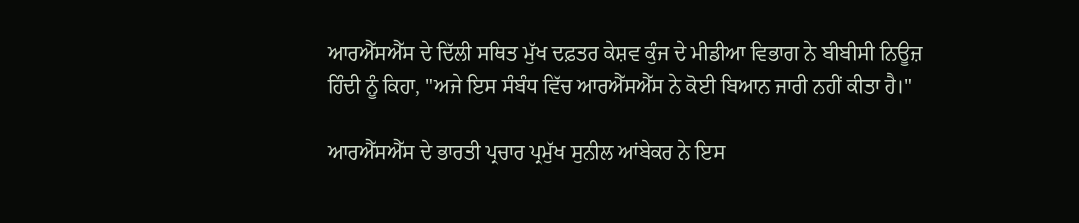ਆਰਐੱਸਐੱਸ ਦੇ ਦਿੱਲੀ ਸਥਿਤ ਮੁੱਖ ਦਫ਼ਤਰ ਕੇਸ਼ਵ ਕੁੰਜ ਦੇ ਮੀਡੀਆ ਵਿਭਾਗ ਨੇ ਬੀਬੀਸੀ ਨਿਊਜ਼ ਹਿੰਦੀ ਨੂੰ ਕਿਹਾ, "ਅਜੇ ਇਸ ਸੰਬੰਧ ਵਿੱਚ ਆਰਐੱਸਐੱਸ ਨੇ ਕੋਈ ਬਿਆਨ ਜਾਰੀ ਨਹੀਂ ਕੀਤਾ ਹੈ।"

ਆਰਐੱਸਐੱਸ ਦੇ ਭਾਰਤੀ ਪ੍ਰਚਾਰ ਪ੍ਰਮੁੱਖ ਸੁਨੀਲ ਆਂਬੇਕਰ ਨੇ ਇਸ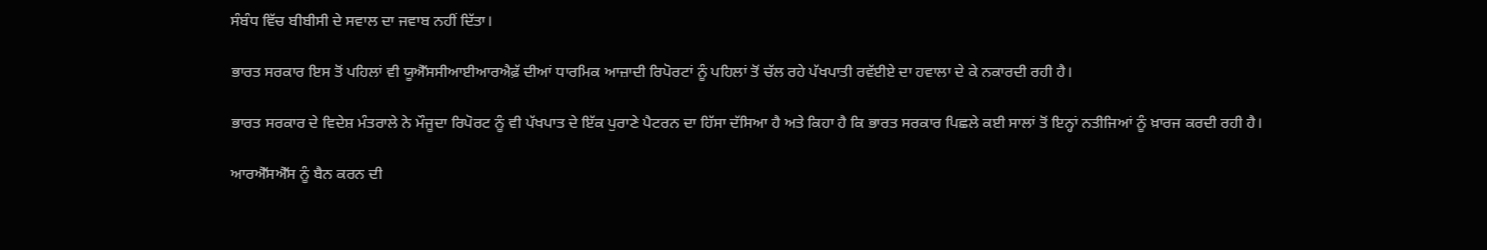ਸੰਬੰਧ ਵਿੱਚ ਬੀਬੀਸੀ ਦੇ ਸਵਾਲ ਦਾ ਜਵਾਬ ਨਹੀਂ ਦਿੱਤਾ।

ਭਾਰਤ ਸਰਕਾਰ ਇਸ ਤੋਂ ਪਹਿਲਾਂ ਵੀ ਯੂਐੱਸਸੀਆਈਆਰਐਫ਼ੱ ਦੀਆਂ ਧਾਰਮਿਕ ਆਜ਼ਾਦੀ ਰਿਪੋਰਟਾਂ ਨੂੰ ਪਹਿਲਾਂ ਤੋਂ ਚੱਲ ਰਹੇ ਪੱਖਪਾਤੀ ਰਵੱਈਏ ਦਾ ਹਵਾਲਾ ਦੇ ਕੇ ਨਕਾਰਦੀ ਰਹੀ ਹੈ।

ਭਾਰਤ ਸਰਕਾਰ ਦੇ ਵਿਦੇਸ਼ ਮੰਤਰਾਲੇ ਨੇ ਮੌਜੂਦਾ ਰਿਪੋਰਟ ਨੂੰ ਵੀ ਪੱਖਪਾਤ ਦੇ ਇੱਕ ਪੁਰਾਣੇ ਪੈਟਰਨ ਦਾ ਹਿੱਸਾ ਦੱਸਿਆ ਹੈ ਅਤੇ ਕਿਹਾ ਹੈ ਕਿ ਭਾਰਤ ਸਰਕਾਰ ਪਿਛਲੇ ਕਈ ਸਾਲਾਂ ਤੋਂ ਇਨ੍ਹਾਂ ਨਤੀਜਿਆਂ ਨੂੰ ਖ਼ਾਰਜ ਕਰਦੀ ਰਹੀ ਹੈ।

ਆਰਐੱਸਐੱਸ ਨੂੰ ਬੈਨ ਕਰਨ ਦੀ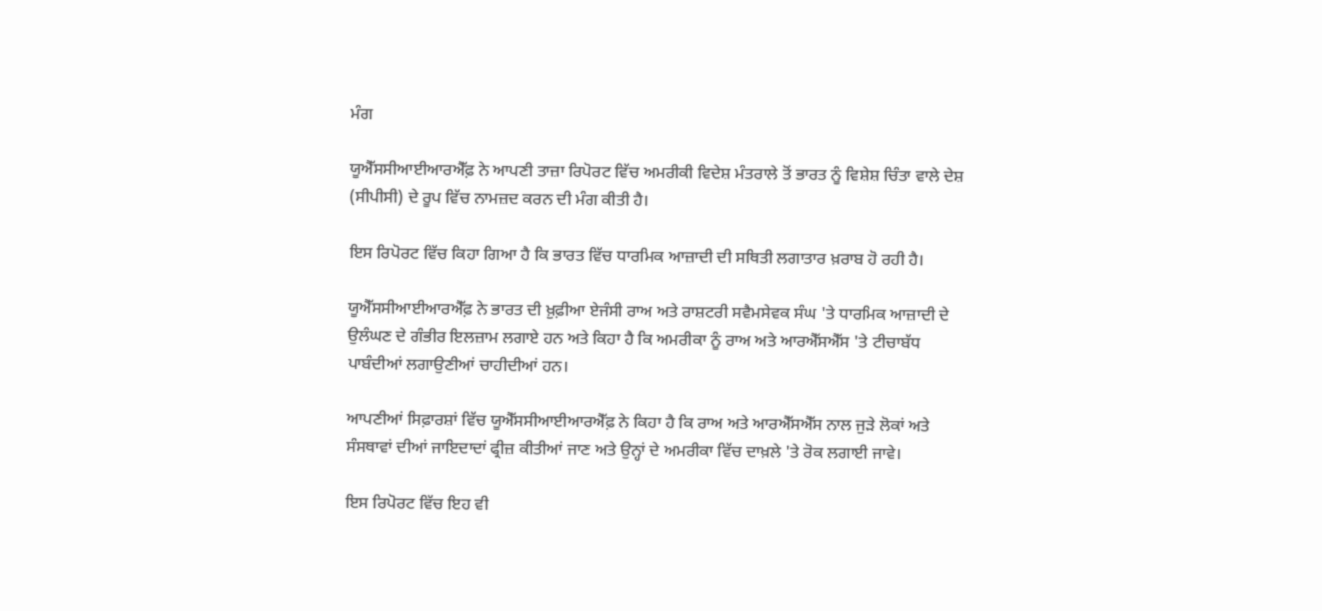ਮੰਗ

ਯੂਐੱਸਸੀਆਈਆਰਐੱਫ਼ ਨੇ ਆਪਣੀ ਤਾਜ਼ਾ ਰਿਪੋਰਟ ਵਿੱਚ ਅਮਰੀਕੀ ਵਿਦੇਸ਼ ਮੰਤਰਾਲੇ ਤੋਂ ਭਾਰਤ ਨੂੰ ਵਿਸ਼ੇਸ਼ ਚਿੰਤਾ ਵਾਲੇ ਦੇਸ਼ (ਸੀਪੀਸੀ) ਦੇ ਰੂਪ ਵਿੱਚ ਨਾਮਜ਼ਦ ਕਰਨ ਦੀ ਮੰਗ ਕੀਤੀ ਹੈ।

ਇਸ ਰਿਪੋਰਟ ਵਿੱਚ ਕਿਹਾ ਗਿਆ ਹੈ ਕਿ ਭਾਰਤ ਵਿੱਚ ਧਾਰਮਿਕ ਆਜ਼ਾਦੀ ਦੀ ਸਥਿਤੀ ਲਗਾਤਾਰ ਖ਼ਰਾਬ ਹੋ ਰਹੀ ਹੈ।

ਯੂਐੱਸਸੀਆਈਆਰਐੱਫ਼ ਨੇ ਭਾਰਤ ਦੀ ਖ਼ੁਫ਼ੀਆ ਏਜੰਸੀ ਰਾਅ ਅਤੇ ਰਾਸ਼ਟਰੀ ਸਵੈਮਸੇਵਕ ਸੰਘ 'ਤੇ ਧਾਰਮਿਕ ਆਜ਼ਾਦੀ ਦੇ ਉਲੰਘਣ ਦੇ ਗੰਭੀਰ ਇਲਜ਼ਾਮ ਲਗਾਏ ਹਨ ਅਤੇ ਕਿਹਾ ਹੈ ਕਿ ਅਮਰੀਕਾ ਨੂੰ ਰਾਅ ਅਤੇ ਆਰਐੱਸਐੱਸ 'ਤੇ ਟੀਚਾਬੱਧ ਪਾਬੰਦੀਆਂ ਲਗਾਉਣੀਆਂ ਚਾਹੀਦੀਆਂ ਹਨ।

ਆਪਣੀਆਂ ਸਿਫ਼ਾਰਸ਼ਾਂ ਵਿੱਚ ਯੂਐੱਸਸੀਆਈਆਰਐੱਫ਼ ਨੇ ਕਿਹਾ ਹੈ ਕਿ ਰਾਅ ਅਤੇ ਆਰਐੱਸਐੱਸ ਨਾਲ ਜੁੜੇ ਲੋਕਾਂ ਅਤੇ ਸੰਸਥਾਵਾਂ ਦੀਆਂ ਜਾਇਦਾਦਾਂ ਫ੍ਰੀਜ਼ ਕੀਤੀਆਂ ਜਾਣ ਅਤੇ ਉਨ੍ਹਾਂ ਦੇ ਅਮਰੀਕਾ ਵਿੱਚ ਦਾਖ਼ਲੇ 'ਤੇ ਰੋਕ ਲਗਾਈ ਜਾਵੇ।

ਇਸ ਰਿਪੋਰਟ ਵਿੱਚ ਇਹ ਵੀ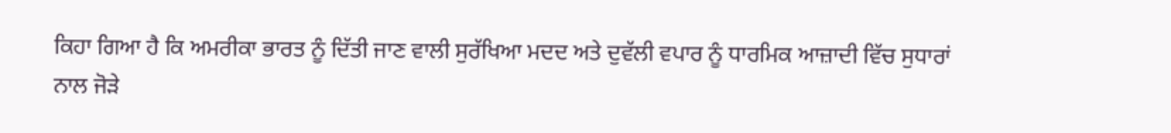ਕਿਹਾ ਗਿਆ ਹੈ ਕਿ ਅਮਰੀਕਾ ਭਾਰਤ ਨੂੰ ਦਿੱਤੀ ਜਾਣ ਵਾਲੀ ਸੁਰੱਖਿਆ ਮਦਦ ਅਤੇ ਦੁਵੱਲੀ ਵਪਾਰ ਨੂੰ ਧਾਰਮਿਕ ਆਜ਼ਾਦੀ ਵਿੱਚ ਸੁਧਾਰਾਂ ਨਾਲ ਜੋੜੇ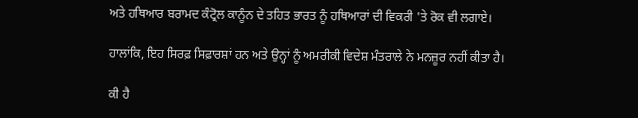ਅਤੇ ਹਥਿਆਰ ਬਰਾਮਦ ਕੰਟ੍ਰੋਲ ਕਾਨੂੰਨ ਦੇ ਤਹਿਤ ਭਾਰਤ ਨੂੰ ਹਥਿਆਰਾਂ ਦੀ ਵਿਕਰੀ 'ਤੇ ਰੋਕ ਵੀ ਲਗਾਏ।

ਹਾਲਾਂਕਿ, ਇਹ ਸਿਰਫ਼ ਸਿਫ਼ਾਰਸ਼ਾਂ ਹਨ ਅਤੇ ਉਨ੍ਹਾਂ ਨੂੰ ਅਮਰੀਕੀ ਵਿਦੇਸ਼ ਮੰਤਰਾਲੇ ਨੇ ਮਨਜ਼ੂਰ ਨਹੀਂ ਕੀਤਾ ਹੈ।

ਕੀ ਹੈ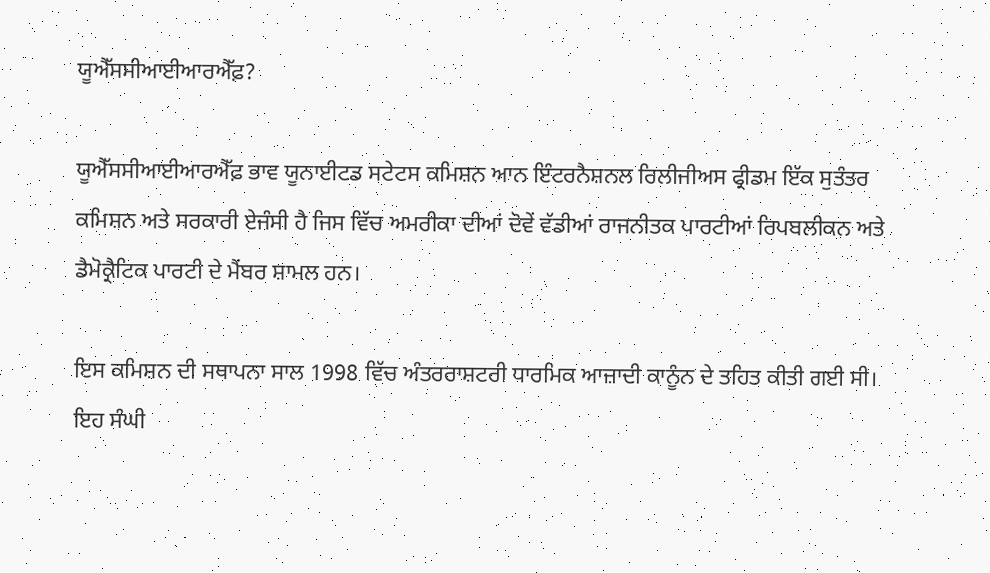ਯੂਐੱਸਸੀਆਈਆਰਐੱਫ਼?

ਯੂਐੱਸਸੀਆਈਆਰਐੱਫ਼ ਭਾਵ ਯੂਨਾਈਟਡ ਸਟੇਟਸ ਕਮਿਸ਼ਨ ਆਨ ਇੰਟਰਨੈਸ਼ਨਲ ਰਿਲੀਜੀਅਸ ਫ੍ਰੀਡਮ ਇੱਕ ਸੁਤੰਤਰ ਕਮਿਸ਼ਨ ਅਤੇ ਸਰਕਾਰੀ ਏਜੰਸੀ ਹੈ ਜਿਸ ਵਿੱਚ ਅਮਰੀਕਾ ਦੀਆਂ ਦੋਵੇਂ ਵੱਡੀਆਂ ਰਾਜਨੀਤਕ ਪਾਰਟੀਆਂ ਰਿਪਬਲੀਕਨ ਅਤੇ ਡੈਮੋਕ੍ਰੈਟਿਕ ਪਾਰਟੀ ਦੇ ਮੈਂਬਰ ਸ਼ਾਮਲ ਹਨ।

ਇਸ ਕਮਿਸ਼ਨ ਦੀ ਸਥਾਪਨਾ ਸਾਲ 1998 ਵਿੱਚ ਅੰਤਰਰਾਸ਼ਟਰੀ ਧਾਰਮਿਕ ਆਜ਼ਾਦੀ ਕਾਨੂੰਨ ਦੇ ਤਹਿਤ ਕੀਤੀ ਗਈ ਸੀ। ਇਹ ਸੰਘੀ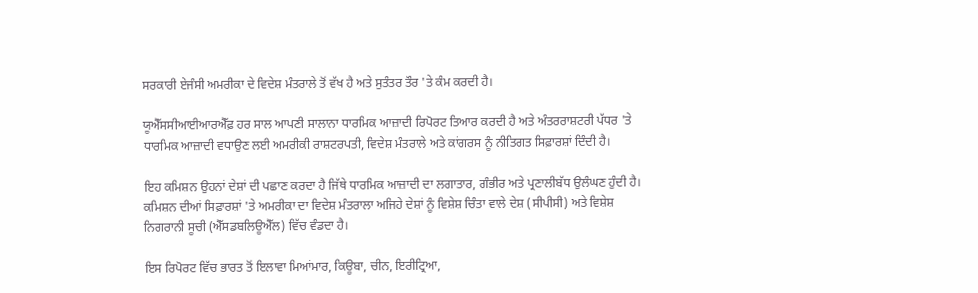ਸਰਕਾਰੀ ਏਜੰਸੀ ਅਮਰੀਕਾ ਦੇ ਵਿਦੇਸ਼ ਮੰਤਰਾਲੇ ਤੋਂ ਵੱਖ ਹੈ ਅਤੇ ਸੁਤੰਤਰ ਤੌਰ 'ਤੇ ਕੰਮ ਕਰਦੀ ਹੈ।

ਯੂਐੱਸਸੀਆਈਆਰਐੱਫ਼ ਹਰ ਸਾਲ ਆਪਣੀ ਸਾਲਾਨਾ ਧਾਰਮਿਕ ਆਜ਼ਾਦੀ ਰਿਪੋਰਟ ਤਿਆਰ ਕਰਦੀ ਹੈ ਅਤੇ ਅੰਤਰਰਾਸ਼ਟਰੀ ਪੱਧਰ 'ਤੇ ਧਾਰਮਿਕ ਆਜ਼ਾਦੀ ਵਧਾਉਣ ਲਈ ਅਮਰੀਕੀ ਰਾਸ਼ਟਰਪਤੀ, ਵਿਦੇਸ਼ ਮੰਤਰਾਲੇ ਅਤੇ ਕਾਂਗਰਸ ਨੂੰ ਨੀਤਿਗਤ ਸਿਫ਼ਾਰਸ਼ਾਂ ਦਿੰਦੀ ਹੈ।

ਇਹ ਕਮਿਸ਼ਨ ਉਹਨਾਂ ਦੇਸ਼ਾਂ ਦੀ ਪਛਾਣ ਕਰਦਾ ਹੈ ਜਿੱਥੇ ਧਾਰਮਿਕ ਆਜ਼ਾਦੀ ਦਾ ਲਗਾਤਾਰ, ਗੰਭੀਰ ਅਤੇ ਪ੍ਰਣਾਲੀਬੱਧ ਉਲੰਘਣ ਹੁੰਦੀ ਹੈ। ਕਮਿਸ਼ਨ ਦੀਆਂ ਸਿਫ਼ਾਰਸ਼ਾਂ 'ਤੇ ਅਮਰੀਕਾ ਦਾ ਵਿਦੇਸ਼ ਮੰਤਰਾਲਾ ਅਜਿਹੇ ਦੇਸ਼ਾਂ ਨੂੰ ਵਿਸ਼ੇਸ਼ ਚਿੰਤਾ ਵਾਲੇ ਦੇਸ਼ (ਸੀਪੀਸੀ) ਅਤੇ ਵਿਸ਼ੇਸ਼ ਨਿਗਰਾਨੀ ਸੂਚੀ (ਐੱਸਡਬਲਿਊਐੱਲ) ਵਿੱਚ ਵੰਡਦਾ ਹੈ।

ਇਸ ਰਿਪੋਰਟ ਵਿੱਚ ਭਾਰਤ ਤੋਂ ਇਲਾਵਾ ਮਿਆਂਮਾਰ, ਕਿਊਬਾ, ਚੀਨ, ਇਰੀਟ੍ਰਿਆ,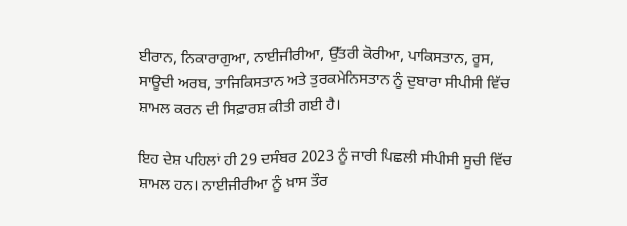ਈਰਾਨ, ਨਿਕਾਰਾਗੁਆ, ਨਾਈਜੀਰੀਆ, ਉੱਤਰੀ ਕੋਰੀਆ, ਪਾਕਿਸਤਾਨ, ਰੂਸ, ਸਾਊਦੀ ਅਰਬ, ਤਾਜਿਕਿਸਤਾਨ ਅਤੇ ਤੁਰਕਮੇਨਿਸਤਾਨ ਨੂੰ ਦੁਬਾਰਾ ਸੀਪੀਸੀ ਵਿੱਚ ਸ਼ਾਮਲ ਕਰਨ ਦੀ ਸਿਫ਼ਾਰਸ਼ ਕੀਤੀ ਗਈ ਹੈ।

ਇਹ ਦੇਸ਼ ਪਹਿਲਾਂ ਹੀ 29 ਦਸੰਬਰ 2023 ਨੂੰ ਜਾਰੀ ਪਿਛਲੀ ਸੀਪੀਸੀ ਸੂਚੀ ਵਿੱਚ ਸ਼ਾਮਲ ਹਨ। ਨਾਈਜੀਰੀਆ ਨੂੰ ਖ਼ਾਸ ਤੌਰ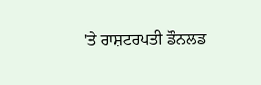'ਤੇ ਰਾਸ਼ਟਰਪਤੀ ਡੌਨਲਡ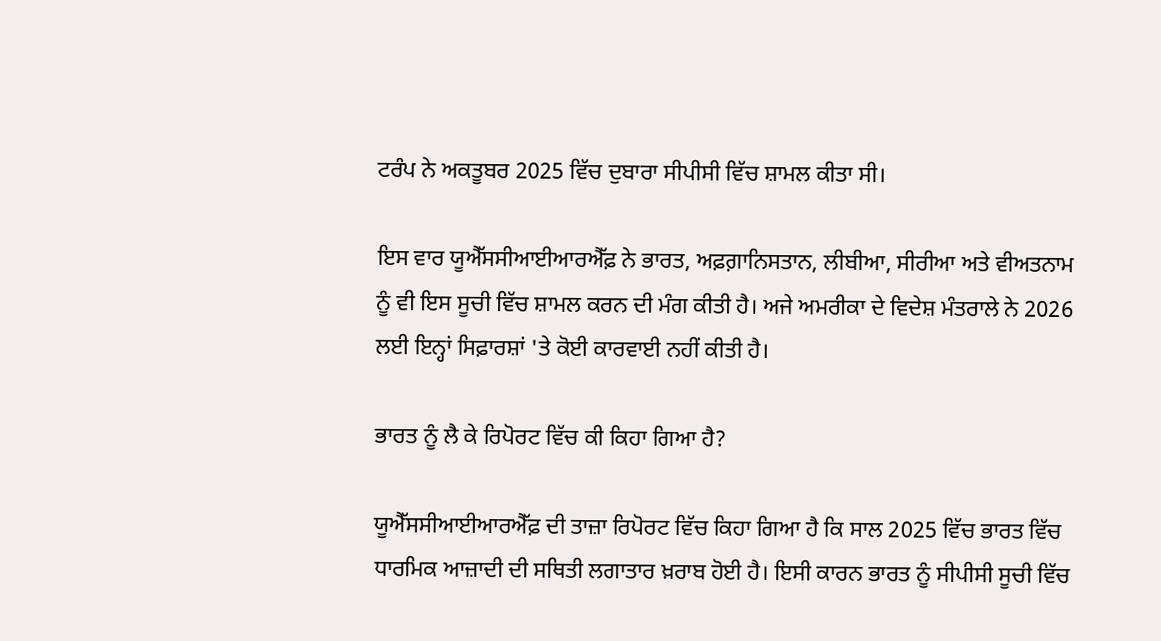ਟਰੰਪ ਨੇ ਅਕਤੂਬਰ 2025 ਵਿੱਚ ਦੁਬਾਰਾ ਸੀਪੀਸੀ ਵਿੱਚ ਸ਼ਾਮਲ ਕੀਤਾ ਸੀ।

ਇਸ ਵਾਰ ਯੂਐੱਸਸੀਆਈਆਰਐੱਫ਼ ਨੇ ਭਾਰਤ, ਅਫ਼ਗ਼ਾਨਿਸਤਾਨ, ਲੀਬੀਆ, ਸੀਰੀਆ ਅਤੇ ਵੀਅਤਨਾਮ ਨੂੰ ਵੀ ਇਸ ਸੂਚੀ ਵਿੱਚ ਸ਼ਾਮਲ ਕਰਨ ਦੀ ਮੰਗ ਕੀਤੀ ਹੈ। ਅਜੇ ਅਮਰੀਕਾ ਦੇ ਵਿਦੇਸ਼ ਮੰਤਰਾਲੇ ਨੇ 2026 ਲਈ ਇਨ੍ਹਾਂ ਸਿਫ਼ਾਰਸ਼ਾਂ 'ਤੇ ਕੋਈ ਕਾਰਵਾਈ ਨਹੀਂ ਕੀਤੀ ਹੈ।

ਭਾਰਤ ਨੂੰ ਲੈ ਕੇ ਰਿਪੋਰਟ ਵਿੱਚ ਕੀ ਕਿਹਾ ਗਿਆ ਹੈ?

ਯੂਐੱਸਸੀਆਈਆਰਐੱਫ਼ ਦੀ ਤਾਜ਼ਾ ਰਿਪੋਰਟ ਵਿੱਚ ਕਿਹਾ ਗਿਆ ਹੈ ਕਿ ਸਾਲ 2025 ਵਿੱਚ ਭਾਰਤ ਵਿੱਚ ਧਾਰਮਿਕ ਆਜ਼ਾਦੀ ਦੀ ਸਥਿਤੀ ਲਗਾਤਾਰ ਖ਼ਰਾਬ ਹੋਈ ਹੈ। ਇਸੀ ਕਾਰਨ ਭਾਰਤ ਨੂੰ ਸੀਪੀਸੀ ਸੂਚੀ ਵਿੱਚ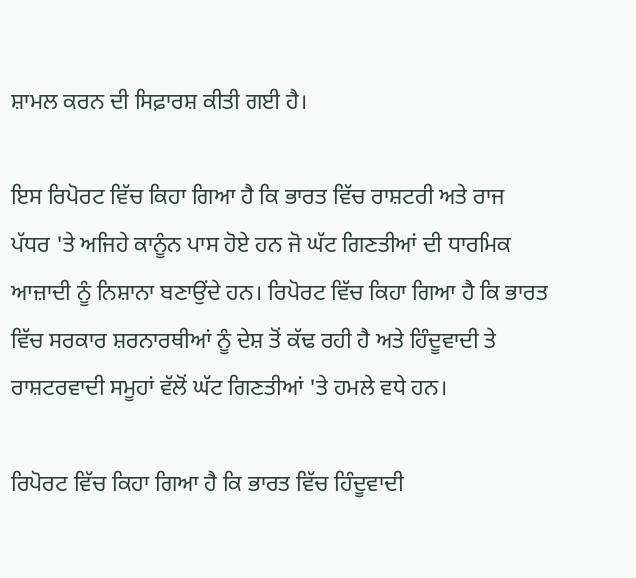ਸ਼ਾਮਲ ਕਰਨ ਦੀ ਸਿਫ਼ਾਰਸ਼ ਕੀਤੀ ਗਈ ਹੈ।

ਇਸ ਰਿਪੋਰਟ ਵਿੱਚ ਕਿਹਾ ਗਿਆ ਹੈ ਕਿ ਭਾਰਤ ਵਿੱਚ ਰਾਸ਼ਟਰੀ ਅਤੇ ਰਾਜ ਪੱਧਰ 'ਤੇ ਅਜਿਹੇ ਕਾਨੂੰਨ ਪਾਸ ਹੋਏ ਹਨ ਜੋ ਘੱਟ ਗਿਣਤੀਆਂ ਦੀ ਧਾਰਮਿਕ ਆਜ਼ਾਦੀ ਨੂੰ ਨਿਸ਼ਾਨਾ ਬਣਾਉਂਦੇ ਹਨ। ਰਿਪੋਰਟ ਵਿੱਚ ਕਿਹਾ ਗਿਆ ਹੈ ਕਿ ਭਾਰਤ ਵਿੱਚ ਸਰਕਾਰ ਸ਼ਰਨਾਰਥੀਆਂ ਨੂੰ ਦੇਸ਼ ਤੋਂ ਕੱਢ ਰਹੀ ਹੈ ਅਤੇ ਹਿੰਦੂਵਾਦੀ ਤੇ ਰਾਸ਼ਟਰਵਾਦੀ ਸਮੂਹਾਂ ਵੱਲੋਂ ਘੱਟ ਗਿਣਤੀਆਂ 'ਤੇ ਹਮਲੇ ਵਧੇ ਹਨ।

ਰਿਪੋਰਟ ਵਿੱਚ ਕਿਹਾ ਗਿਆ ਹੈ ਕਿ ਭਾਰਤ ਵਿੱਚ ਹਿੰਦੂਵਾਦੀ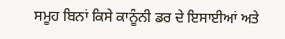ਸਮੂਹ ਬਿਨਾਂ ਕਿਸੇ ਕਾਨੂੰਨੀ ਡਰ ਦੇ ਇਸਾਈਆਂ ਅਤੇ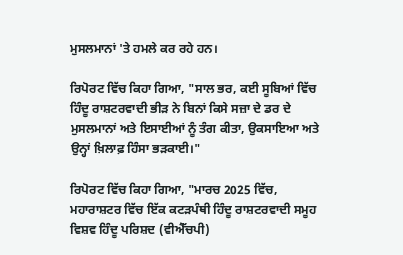ਮੁਸਲਮਾਨਾਂ 'ਤੇ ਹਮਲੇ ਕਰ ਰਹੇ ਹਨ।

ਰਿਪੋਰਟ ਵਿੱਚ ਕਿਹਾ ਗਿਆ, "ਸਾਲ ਭਰ, ਕਈ ਸੂਬਿਆਂ ਵਿੱਚ ਹਿੰਦੂ ਰਾਸ਼ਟਰਵਾਦੀ ਭੀੜ ਨੇ ਬਿਨਾਂ ਕਿਸੇ ਸਜ਼ਾ ਦੇ ਡਰ ਦੇ ਮੁਸਲਮਾਨਾਂ ਅਤੇ ਇਸਾਈਆਂ ਨੂੰ ਤੰਗ ਕੀਤਾ, ਉਕਸਾਇਆ ਅਤੇ ਉਨ੍ਹਾਂ ਖ਼ਿਲਾਫ਼ ਹਿੰਸਾ ਭੜਕਾਈ।"

ਰਿਪੋਰਟ ਵਿੱਚ ਕਿਹਾ ਗਿਆ, "ਮਾਰਚ 2025 ਵਿੱਚ, ਮਹਾਰਾਸ਼ਟਰ ਵਿੱਚ ਇੱਕ ਕਟੜਪੰਥੀ ਹਿੰਦੂ ਰਾਸ਼ਟਰਵਾਦੀ ਸਮੂਹ ਵਿਸ਼ਵ ਹਿੰਦੂ ਪਰਿਸ਼ਦ (ਵੀਐੱਚਪੀ)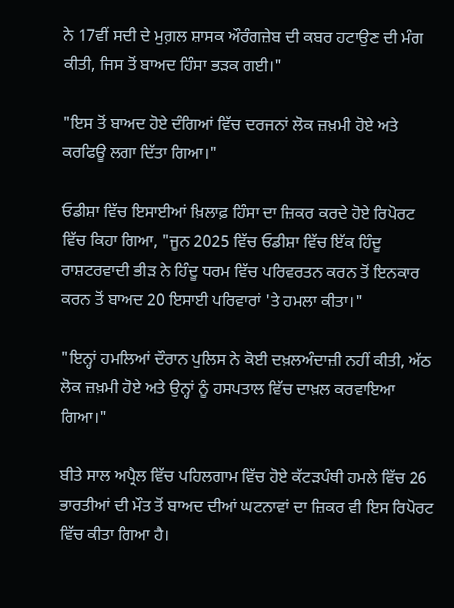ਨੇ 17ਵੀਂ ਸਦੀ ਦੇ ਮੁਗ਼ਲ ਸ਼ਾਸਕ ਔਰੰਗਜ਼ੇਬ ਦੀ ਕਬਰ ਹਟਾਉਣ ਦੀ ਮੰਗ ਕੀਤੀ, ਜਿਸ ਤੋਂ ਬਾਅਦ ਹਿੰਸਾ ਭੜਕ ਗਈ।"

"ਇਸ ਤੋਂ ਬਾਅਦ ਹੋਏ ਦੰਗਿਆਂ ਵਿੱਚ ਦਰਜਨਾਂ ਲੋਕ ਜ਼ਖ਼ਮੀ ਹੋਏ ਅਤੇ ਕਰਫਿਊ ਲਗਾ ਦਿੱਤਾ ਗਿਆ।"

ਓਡੀਸ਼ਾ ਵਿੱਚ ਇਸਾਈਆਂ ਖ਼ਿਲਾਫ਼ ਹਿੰਸਾ ਦਾ ਜ਼ਿਕਰ ਕਰਦੇ ਹੋਏ ਰਿਪੋਰਟ ਵਿੱਚ ਕਿਹਾ ਗਿਆ, "ਜੂਨ 2025 ਵਿੱਚ ਓਡੀਸ਼ਾ ਵਿੱਚ ਇੱਕ ਹਿੰਦੂ ਰਾਸ਼ਟਰਵਾਦੀ ਭੀੜ ਨੇ ਹਿੰਦੂ ਧਰਮ ਵਿੱਚ ਪਰਿਵਰਤਨ ਕਰਨ ਤੋਂ ਇਨਕਾਰ ਕਰਨ ਤੋਂ ਬਾਅਦ 20 ਇਸਾਈ ਪਰਿਵਾਰਾਂ 'ਤੇ ਹਮਲਾ ਕੀਤਾ।"

"ਇਨ੍ਹਾਂ ਹਮਲਿਆਂ ਦੌਰਾਨ ਪੁਲਿਸ ਨੇ ਕੋਈ ਦਖ਼ਲਅੰਦਾਜ਼ੀ ਨਹੀਂ ਕੀਤੀ, ਅੱਠ ਲੋਕ ਜ਼ਖ਼ਮੀ ਹੋਏ ਅਤੇ ਉਨ੍ਹਾਂ ਨੂੰ ਹਸਪਤਾਲ ਵਿੱਚ ਦਾਖ਼ਲ ਕਰਵਾਇਆ ਗਿਆ।"

ਬੀਤੇ ਸਾਲ ਅਪ੍ਰੈਲ ਵਿੱਚ ਪਹਿਲਗਾਮ ਵਿੱਚ ਹੋਏ ਕੱਟੜਪੰਥੀ ਹਮਲੇ ਵਿੱਚ 26 ਭਾਰਤੀਆਂ ਦੀ ਮੌਤ ਤੋਂ ਬਾਅਦ ਦੀਆਂ ਘਟਨਾਵਾਂ ਦਾ ਜ਼ਿਕਰ ਵੀ ਇਸ ਰਿਪੋਰਟ ਵਿੱਚ ਕੀਤਾ ਗਿਆ ਹੈ।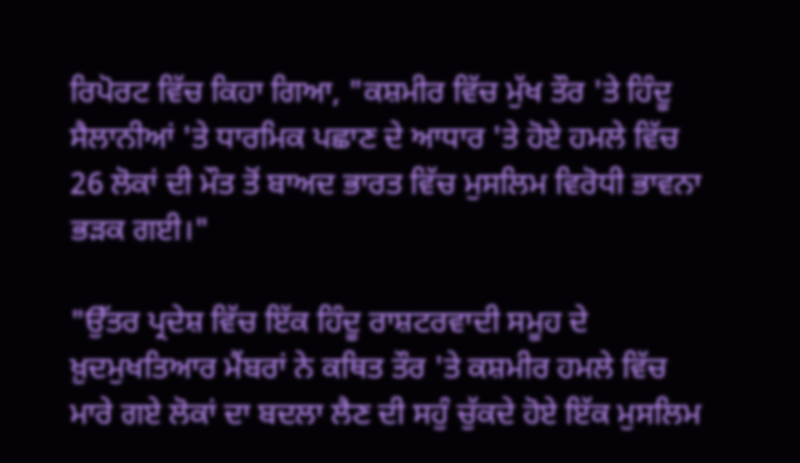ਰਿਪੋਰਟ ਵਿੱਚ ਕਿਹਾ ਗਿਆ, "ਕਸ਼ਮੀਰ ਵਿੱਚ ਮੁੱਖ ਤੌਰ 'ਤੇ ਹਿੰਦੂ ਸੈਲਾਨੀਆਂ 'ਤੇ ਧਾਰਮਿਕ ਪਛਾਣ ਦੇ ਆਧਾਰ 'ਤੇ ਹੋਏ ਹਮਲੇ ਵਿੱਚ 26 ਲੋਕਾਂ ਦੀ ਮੌਤ ਤੋਂ ਬਾਅਦ ਭਾਰਤ ਵਿੱਚ ਮੁਸਲਿਮ ਵਿਰੋਧੀ ਭਾਵਨਾ ਭੜਕ ਗਈ।"

"ਉੱਤਰ ਪ੍ਰਦੇਸ਼ ਵਿੱਚ ਇੱਕ ਹਿੰਦੂ ਰਾਸ਼ਟਰਵਾਦੀ ਸਮੂਹ ਦੇ ਖ਼ੁਦਮੁਖਤਿਆਰ ਮੈਂਬਰਾਂ ਨੇ ਕਥਿਤ ਤੌਰ 'ਤੇ ਕਸ਼ਮੀਰ ਹਮਲੇ ਵਿੱਚ ਮਾਰੇ ਗਏ ਲੋਕਾਂ ਦਾ ਬਦਲਾ ਲੈਣ ਦੀ ਸਹੁੰ ਚੁੱਕਦੇ ਹੋਏ ਇੱਕ ਮੁਸਲਿਮ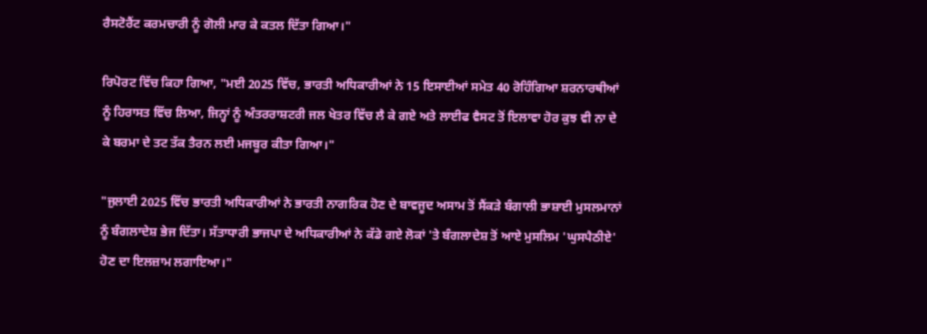ਰੈਸਟੋਰੈਂਟ ਕਰਮਚਾਰੀ ਨੂੰ ਗੋਲੀ ਮਾਰ ਕੇ ਕਤਲ ਦਿੱਤਾ ਗਿਆ।"

ਰਿਪੋਰਟ ਵਿੱਚ ਕਿਹਾ ਗਿਆ, "ਮਈ 2025 ਵਿੱਚ, ਭਾਰਤੀ ਅਧਿਕਾਰੀਆਂ ਨੇ 15 ਇਸਾਈਆਂ ਸਮੇਤ 40 ਰੋਹਿੰਗਿਆ ਸ਼ਰਨਾਰਥੀਆਂ ਨੂੰ ਹਿਰਾਸਤ ਵਿੱਚ ਲਿਆ, ਜਿਨ੍ਹਾਂ ਨੂੰ ਅੰਤਰਰਾਸ਼ਟਰੀ ਜਲ ਖੇਤਰ ਵਿੱਚ ਲੈ ਕੇ ਗਏ ਅਤੇ ਲਾਈਫ ਵੈਸਟ ਤੋਂ ਇਲਾਵਾ ਹੋਰ ਕੁਝ ਵੀ ਨਾ ਦੇ ਕੇ ਬਰਮਾ ਦੇ ਤਟ ਤੱਕ ਤੈਰਨ ਲਈ ਮਜਬੂਰ ਕੀਤਾ ਗਿਆ।"

"ਜੁਲਾਈ 2025 ਵਿੱਚ ਭਾਰਤੀ ਅਧਿਕਾਰੀਆਂ ਨੇ ਭਾਰਤੀ ਨਾਗਰਿਕ ਹੋਣ ਦੇ ਬਾਵਜੂਦ ਅਸਾਮ ਤੋਂ ਸੈਂਕੜੇ ਬੰਗਾਲੀ ਭਾਸ਼ਾਈ ਮੁਸਲਮਾਨਾਂ ਨੂੰ ਬੰਗਲਾਦੇਸ਼ ਭੇਜ ਦਿੱਤਾ। ਸੱਤਾਧਾਰੀ ਭਾਜਪਾ ਦੇ ਅਧਿਕਾਰੀਆਂ ਨੇ ਕੱਡੇ ਗਏ ਲੋਕਾਂ 'ਤੇ ਬੰਗਲਾਦੇਸ਼ ਤੋਂ ਆਏ ਮੁਸਲਿਮ 'ਘੁਸਪੈਠੀਏ' ਹੋਣ ਦਾ ਇਲਜ਼ਾਮ ਲਗਾਇਆ।"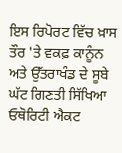ਇਸ ਰਿਪੋਰਟ ਵਿੱਚ ਖ਼ਾਸ ਤੌਰ 'ਤੇ ਵਕਫ਼ ਕਾਨੂੰਨ ਅਤੇ ਉੱਤਰਾਖੰਡ ਦੇ ਸੂਬੇ ਘੱਟ ਗਿਣਤੀ ਸਿੱਖਿਆ ਓਥੋਰਿਟੀ ਐਕਟ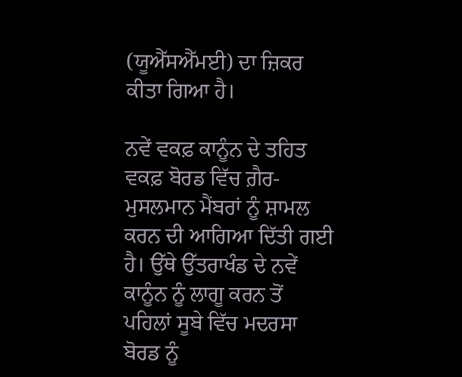(ਯੂਐੱਸਐੱਮਈ) ਦਾ ਜ਼ਿਕਰ ਕੀਤਾ ਗਿਆ ਹੈ।

ਨਵੇਂ ਵਕਫ਼ ਕਾਨੂੰਨ ਦੇ ਤਹਿਤ ਵਕਫ਼ ਬੋਰਡ ਵਿੱਚ ਗ਼ੈਰ-ਮੁਸਲਮਾਨ ਮੈਂਬਰਾਂ ਨੂੰ ਸ਼ਾਮਲ ਕਰਨ ਦੀ ਆਗਿਆ ਦਿੱਤੀ ਗਈ ਹੈ। ਉੱਥੇ ਉੱਤਰਾਖੰਡ ਦੇ ਨਵੇਂ ਕਾਨੂੰਨ ਨੂੰ ਲਾਗੂ ਕਰਨ ਤੋਂ ਪਹਿਲਾਂ ਸੂਬੇ ਵਿੱਚ ਮਦਰਸਾ ਬੋਰਡ ਨੂੰ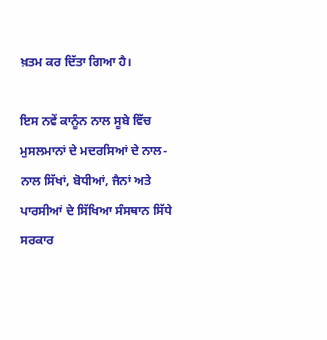ਖ਼ਤਮ ਕਰ ਦਿੱਤਾ ਗਿਆ ਹੈ।

ਇਸ ਨਵੇਂ ਕਾਨੂੰਨ ਨਾਲ ਸੂਬੇ ਵਿੱਚ ਮੁਸਲਮਾਨਾਂ ਦੇ ਮਦਰਸਿਆਂ ਦੇ ਨਾਲ-ਨਾਲ ਸਿੱਖਾਂ, ਬੋਧੀਆਂ, ਜੈਨਾਂ ਅਤੇ ਪਾਰਸੀਆਂ ਦੇ ਸਿੱਖਿਆ ਸੰਸਥਾਨ ਸਿੱਧੇ ਸਰਕਾਰ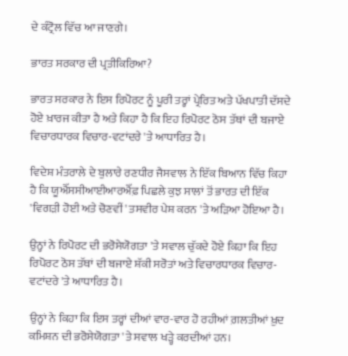ਦੇ ਕੰਟ੍ਰੋਲ ਵਿੱਚ ਆ ਜਾਣਗੇ।

ਭਾਰਤ ਸਰਕਾਰ ਦੀ ਪ੍ਰਤੀਕਿਰਿਆ?

ਭਾਰਤ ਸਰਕਾਰ ਨੇ ਇਸ ਰਿਪੋਰਟ ਨੂੰ ਪੂਰੀ ਤਰ੍ਹਾਂ ਪ੍ਰੇਰਿਤ ਅਤੇ ਪੱਖਪਾਤੀ ਦੱਸਦੇ ਹੋਏ ਖ਼ਾਰਜ ਕੀਤਾ ਹੈ ਅਤੇ ਕਿਹਾ ਹੈ ਕਿ ਇਹ ਰਿਪੋਰਟ ਠੋਸ ਤੱਥਾਂ ਦੀ ਬਜਾਏ ਵਿਚਾਰਧਾਰਕ ਵਿਚਾਰ-ਵਟਾਂਦਰੇ 'ਤੇ ਆਧਾਰਿਤ ਹੈ।

ਵਿਦੇਸ਼ ਮੰਤਰਾਲੇ ਦੇ ਬੁਲਾਰੇ ਰਣਧੀਰ ਜੈਸਵਾਲ ਨੇ ਇੱਕ ਬਿਆਨ ਵਿੱਚ ਕਿਹਾ ਹੈ ਕਿ ਯੂਐੱਸਸੀਆਈਆਰਐੱਫ਼ ਪਿਛਲੇ ਕੁਝ ਸਾਲਾਂ ਤੋਂ ਭਾਰਤ ਦੀ ਇੱਕ 'ਵਿਗੜੀ ਹੋਈ ਅਤੇ ਚੋਣਵੀਂ' ਤਸਵੀਰ ਪੇਸ਼ ਕਰਨ 'ਤੇ ਅੜਿਆ ਹੋਇਆ ਹੈ।

ਉਨ੍ਹਾਂ ਨੇ ਰਿਪੋਰਟ ਦੀ ਭਰੋਸੇਯੋਗਤਾ 'ਤੇ ਸਵਾਲ ਚੁੱਕਦੇ ਹੋਏ ਕਿਹਾ ਕਿ ਇਹ ਰਿਪੋਰਟ ਠੋਸ ਤੱਥਾਂ ਦੀ ਬਜਾਏ ਸ਼ੱਕੀ ਸਰੋਤਾਂ ਅਤੇ ਵਿਚਾਰਧਾਰਕ ਵਿਚਾਰ-ਵਟਾਂਦਰੇ 'ਤੇ ਆਧਾਰਿਤ ਹੈ।

ਉਨ੍ਹਾਂ ਨੇ ਕਿਹਾ ਕਿ ਇਸ ਤਰ੍ਹਾਂ ਦੀਆਂ ਵਾਰ-ਵਾਰ ਹੋ ਰਹੀਆਂ ਗ਼ਲਤੀਆਂ ਖ਼ੁਦ ਕਮਿਸ਼ਨ ਦੀ ਭਰੋਸੇਯੋਗਤਾ 'ਤੇ ਸਵਾਲ ਖੜ੍ਹੇ ਕਰਦੀਆਂ ਹਨ।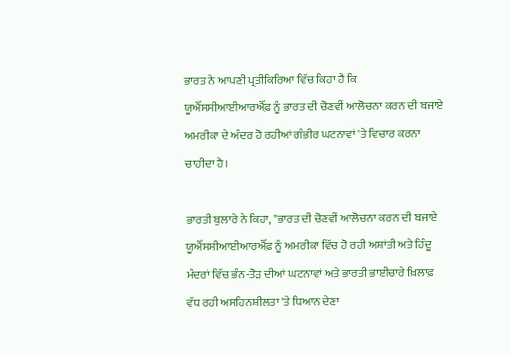ਭਾਰਤ ਨੇ ਆਪਣੀ ਪ੍ਰਤੀਕਿਰਿਆ ਵਿੱਚ ਕਿਹਾ ਹੈ ਕਿ ਯੂਐੱਸਸੀਆਈਆਰਐੱਫ਼ ਨੂੰ ਭਾਰਤ ਦੀ ਚੋਣਵੀਂ ਆਲੋਚਨਾ ਕਰਨ ਦੀ ਬਜਾਏ ਅਮਰੀਕਾ ਦੇ ਅੰਦਰ ਹੋ ਰਹੀਆਂ ਗੰਭੀਰ ਘਟਨਾਵਾਂ 'ਤੇ ਵਿਚਾਰ ਕਰਨਾ ਚਾਹੀਦਾ ਹੈ।

ਭਾਰਤੀ ਬੁਲਾਰੇ ਨੇ ਕਿਹਾ, "ਭਾਰਤ ਦੀ ਚੋਣਵੀਂ ਆਲੋਚਨਾ ਕਰਨ ਦੀ ਬਜਾਏ ਯੂਐੱਸਸੀਆਈਆਰਐੱਫ਼ ਨੂੰ ਅਮਰੀਕਾ ਵਿੱਚ ਹੋ ਰਹੀ ਅਸ਼ਾਂਤੀ ਅਤੇ ਹਿੰਦੂ ਮੰਦਰਾਂ ਵਿੱਚ ਭੰਨ-ਤੋੜ ਦੀਆਂ ਘਟਨਾਵਾਂ ਅਤੇ ਭਾਰਤੀ ਭਾਈਚਾਰੇ ਖ਼ਿਲਾਫ਼ ਵੱਧ ਰਹੀ ਅਸਹਿਨਸ਼ੀਲਤਾ 'ਤੇ ਧਿਆਨ ਦੇਣਾ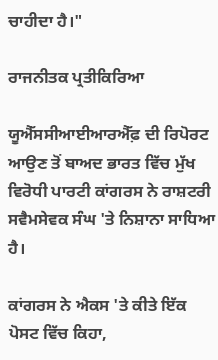ਚਾਹੀਦਾ ਹੈ।"

ਰਾਜਨੀਤਕ ਪ੍ਰਤੀਕਿਰਿਆ

ਯੂਐੱਸਸੀਆਈਆਰਐੱਫ਼ ਦੀ ਰਿਪੋਰਟ ਆਉਣ ਤੋਂ ਬਾਅਦ ਭਾਰਤ ਵਿੱਚ ਮੁੱਖ ਵਿਰੋਧੀ ਪਾਰਟੀ ਕਾਂਗਰਸ ਨੇ ਰਾਸ਼ਟਰੀ ਸਵੈਮਸੇਵਕ ਸੰਘ 'ਤੇ ਨਿਸ਼ਾਨਾ ਸਾਧਿਆ ਹੈ।

ਕਾਂਗਰਸ ਨੇ ਐਕਸ 'ਤੇ ਕੀਤੇ ਇੱਕ ਪੋਸਟ ਵਿੱਚ ਕਿਹਾ,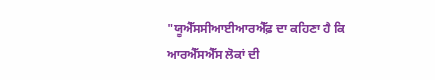"ਯੂਐੱਸਸੀਆਈਆਰਐੱਫ਼ ਦਾ ਕਹਿਣਾ ਹੈ ਕਿ ਆਰਐੱਸਐੱਸ ਲੋਕਾਂ ਦੀ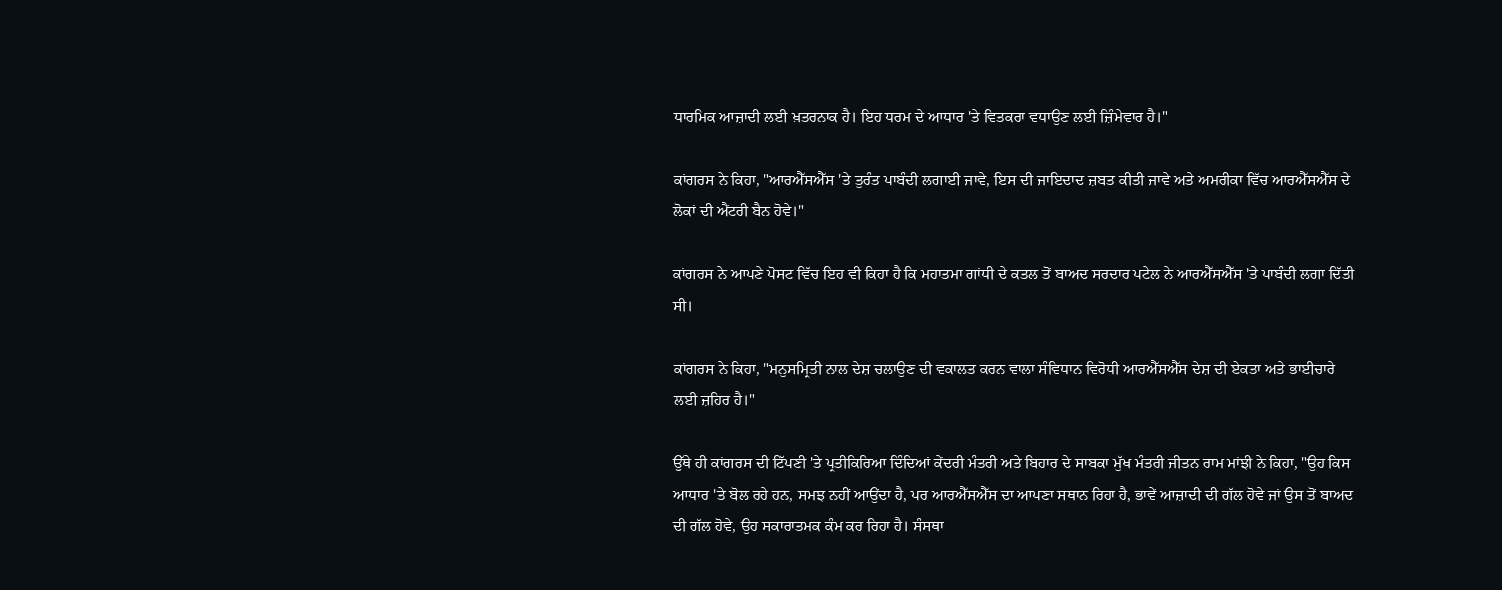ਧਾਰਮਿਕ ਆਜ਼ਾਦੀ ਲਈ ਖ਼ਤਰਨਾਕ ਹੈ। ਇਹ ਧਰਮ ਦੇ ਆਧਾਰ 'ਤੇ ਵਿਤਕਰਾ ਵਧਾਉਣ ਲਈ ਜ਼ਿੰਮੇਵਾਰ ਹੈ।"

ਕਾਂਗਰਸ ਨੇ ਕਿਹਾ, "ਆਰਐੱਸਐੱਸ 'ਤੇ ਤੁਰੰਤ ਪਾਬੰਦੀ ਲਗਾਈ ਜਾਵੇ, ਇਸ ਦੀ ਜਾਇਦਾਦ ਜ਼ਬਤ ਕੀਤੀ ਜਾਵੇ ਅਤੇ ਅਮਰੀਕਾ ਵਿੱਚ ਆਰਐੱਸਐੱਸ ਦੇ ਲੋਕਾਂ ਦੀ ਐਂਟਰੀ ਬੈਨ ਹੋਵੇ।"

ਕਾਂਗਰਸ ਨੇ ਆਪਣੇ ਪੋਸਟ ਵਿੱਚ ਇਹ ਵੀ ਕਿਹਾ ਹੈ ਕਿ ਮਹਾਤਮਾ ਗਾਂਧੀ ਦੇ ਕਤਲ ਤੋਂ ਬਾਅਦ ਸਰਦਾਰ ਪਟੇਲ ਨੇ ਆਰਐੱਸਐੱਸ 'ਤੇ ਪਾਬੰਦੀ ਲਗਾ ਦਿੱਤੀ ਸੀ।

ਕਾਂਗਰਸ ਨੇ ਕਿਹਾ, "ਮਨੁਸਮ੍ਰਿਤੀ ਨਾਲ ਦੇਸ਼ ਚਲਾਉਣ ਦੀ ਵਕਾਲਤ ਕਰਨ ਵਾਲਾ ਸੰਵਿਧਾਨ ਵਿਰੋਧੀ ਆਰਐੱਸਐੱਸ ਦੇਸ਼ ਦੀ ਏਕਤਾ ਅਤੇ ਭਾਈਚਾਰੇ ਲਈ ਜ਼ਹਿਰ ਹੈ।"

ਉੱਥੇ ਹੀ ਕਾਂਗਰਸ ਦੀ ਟਿੱਪਣੀ 'ਤੇ ਪ੍ਰਤੀਕਿਰਿਆ ਦਿੰਦਿਆਂ ਕੇਂਦਰੀ ਮੰਤਰੀ ਅਤੇ ਬਿਹਾਰ ਦੇ ਸਾਬਕਾ ਮੁੱਖ ਮੰਤਰੀ ਜੀਤਨ ਰਾਮ ਮਾਂਝੀ ਨੇ ਕਿਹਾ, "ਉਹ ਕਿਸ ਆਧਾਰ 'ਤੇ ਬੋਲ ਰਹੇ ਹਨ, ਸਮਝ ਨਹੀਂ ਆਉਂਦਾ ਹੈ, ਪਰ ਆਰਐੱਸਐੱਸ ਦਾ ਆਪਣਾ ਸਥਾਨ ਰਿਹਾ ਹੈ, ਭਾਵੇਂ ਆਜ਼ਾਦੀ ਦੀ ਗੱਲ ਹੋਵੇ ਜਾਂ ਉਸ ਤੋਂ ਬਾਅਦ ਦੀ ਗੱਲ ਹੋਵੇ, ਉਹ ਸਕਾਰਾਤਮਕ ਕੰਮ ਕਰ ਰਿਹਾ ਹੈ। ਸੰਸਥਾ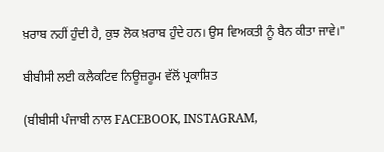ਖ਼ਰਾਬ ਨਹੀਂ ਹੁੰਦੀ ਹੈ, ਕੁਝ ਲੋਕ ਖ਼ਰਾਬ ਹੁੰਦੇ ਹਨ। ਉਸ ਵਿਅਕਤੀ ਨੂੰ ਬੈਨ ਕੀਤਾ ਜਾਵੇ।"

ਬੀਬੀਸੀ ਲਈ ਕਲੈਕਟਿਵ ਨਿਊਜ਼ਰੂਮ ਵੱਲੋਂ ਪ੍ਰਕਾਸ਼ਿਤ

(ਬੀਬੀਸੀ ਪੰਜਾਬੀ ਨਾਲ FACEBOOK, INSTAGRAM,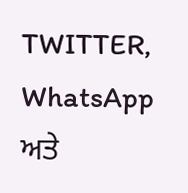TWITTER, WhatsApp ਅਤੇ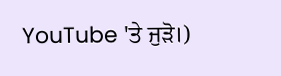YouTube 'ਤੇ ਜੁੜੋ।)